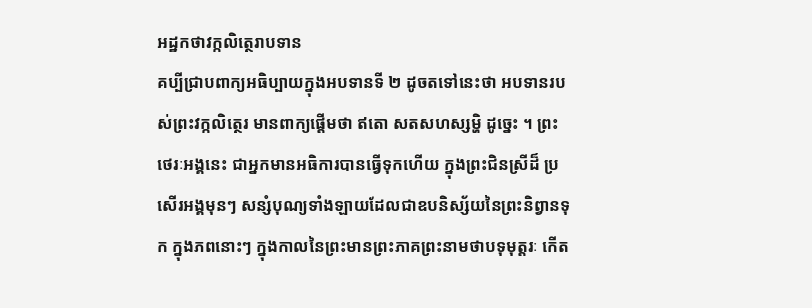អដ្ឋកថាវក្កលិត្ថេរាបទាន
គប្បីជ្រាបពាក្យអធិប្បាយក្នុងអបទានទី ២ ដូចតទៅនេះថា អបទានរបស់ព្រះវក្កលិត្ថេរ មានពាក្យផ្តើមថា ឥតោ សតសហស្សម្ហិ ដូច្នេះ ។ ព្រះថេរៈអង្គនេះ ជាអ្នកមានអធិការបានធ្វើទុកហើយ ក្នុងព្រះជិនស្រីដ៏ ប្រសើរអង្គមុនៗ សន្សំបុណ្យទាំងឡាយដែលជាឧបនិស្ស័យនៃព្រះនិព្វានទុក ក្នុងភពនោះៗ ក្នុងកាលនៃព្រះមានព្រះភាគព្រះនាមថាបទុមុត្តរៈ កើត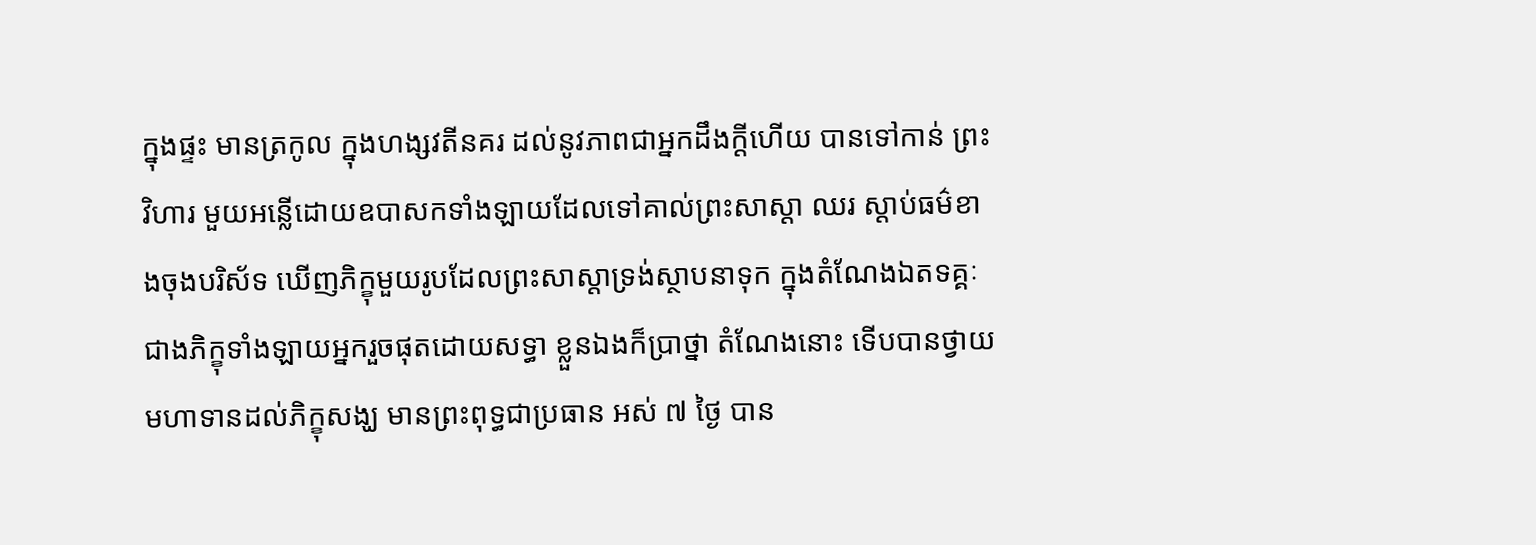ក្នុងផ្ទះ មានត្រកូល ក្នុងហង្សវតីនគរ ដល់នូវភាពជាអ្នកដឹងក្តីហើយ បានទៅកាន់ ព្រះវិហារ មួយអន្លើដោយឧបាសកទាំងឡាយដែលទៅគាល់ព្រះសាស្តា ឈរ ស្តាប់ធម៌ខាងចុងបរិស័ទ ឃើញភិក្ខុមួយរូបដែលព្រះសាស្តាទ្រង់ស្ថាបនាទុក ក្នុងតំណែងឯតទគ្គៈជាងភិក្ខុទាំងឡាយអ្នករួចផុតដោយសទ្ធា ខ្លួនឯងក៏ប្រាថ្នា តំណែងនោះ ទើបបានថ្វាយមហាទានដល់ភិក្ខុសង្ឃ មានព្រះពុទ្ធជាប្រធាន អស់ ៧ ថ្ងៃ បាន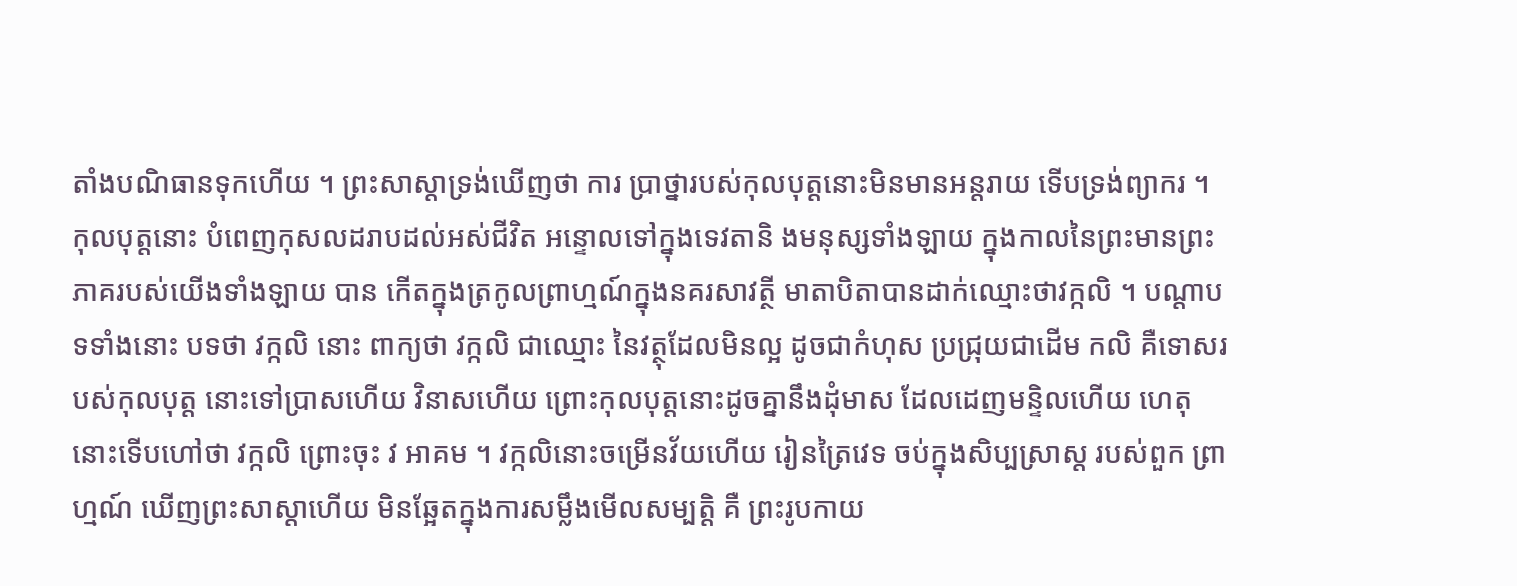តាំងបណិធានទុកហើយ ។ ព្រះសាស្តាទ្រង់ឃើញថា ការ ប្រាថ្នារបស់កុលបុត្តនោះមិនមានអន្តរាយ ទើបទ្រង់ព្យាករ ។ កុលបុត្តនោះ បំពេញកុសលដរាបដល់អស់ជីវិត អន្ទោលទៅក្នុងទេវតានិ ងមនុស្សទាំងឡាយ ក្នុងកាលនៃព្រះមានព្រះភាគរបស់យើងទាំងឡាយ បាន កើតក្នុងត្រកូលព្រាហ្មណ៍ក្នុងនគរសាវត្ថី មាតាបិតាបានដាក់ឈ្មោះថាវក្កលិ ។ បណ្តាបទទាំងនោះ បទថា វក្កលិ នោះ ពាក្យថា វក្កលិ ជាឈ្មោះ នៃវត្ថុដែលមិនល្អ ដូចជាកំហុស ប្រជ្រុយជាដើម កលិ គឺទោសរបស់កុលបុត្ត នោះទៅប្រាសហើយ វិនាសហើយ ព្រោះកុលបុត្តនោះដូចគ្នានឹងដុំមាស ដែលដេញមន្ទិលហើយ ហេតុនោះទើបហៅថា វក្កលិ ព្រោះចុះ វ អាគម ។ វក្កលិនោះចម្រើនវ័យហើយ រៀនត្រៃវេទ ចប់ក្នុងសិប្បស្រាស្ត របស់ពួក ព្រាហ្មណ៍ ឃើញព្រះសាស្តាហើយ មិនឆ្អែតក្នុងការសម្លឹងមើលសម្បត្តិ គឺ ព្រះរូបកាយ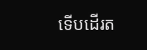ទើបដើរត